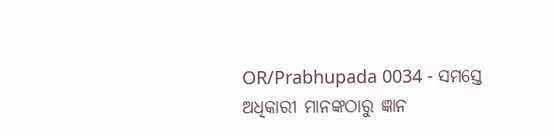OR/Prabhupada 0034 - ସମସ୍ତେ ଅଧିକାରୀ ମାନଙ୍କଠାରୁ ଜ୍ଞାନ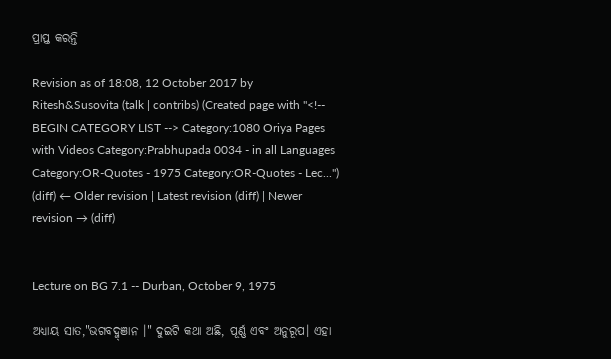ପ୍ରାପ୍ତ କରନ୍ତି

Revision as of 18:08, 12 October 2017 by Ritesh&Susovita (talk | contribs) (Created page with "<!-- BEGIN CATEGORY LIST --> Category:1080 Oriya Pages with Videos Category:Prabhupada 0034 - in all Languages Category:OR-Quotes - 1975 Category:OR-Quotes - Lec...")
(diff) ← Older revision | Latest revision (diff) | Newer revision → (diff)


Lecture on BG 7.1 -- Durban, October 9, 1975

ଅଧ୍ୟାୟ ସାତ,"ଭଗବଦ୍ଜ୍ଞାନ ।" ଦୁଇଟି କଥା ଅଛି, ପୂର୍ଣ୍ଣ ଏବଂ ଅନୁରୂପ। ଏହା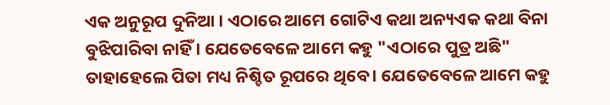ଏକ ଅନୁରୂପ ଦୁନିଆ । ଏଠାରେ ଆମେ ଗୋଟିଏ କଥା ଅନ୍ୟଏକ କଥା ବିନା ବୁଝିପାରିବା ନାହିଁ । ଯେତେବେଳେ ଆମେ କହୁ "ଏଠାରେ ପୁତ୍ର ଅଛି" ତାହାହେଲେ ପିତା ମଧ୍ୟ ନିଶ୍ଚିତ ରୂପରେ ଥିବେ । ଯେତେବେଳେ ଆମେ କହୁ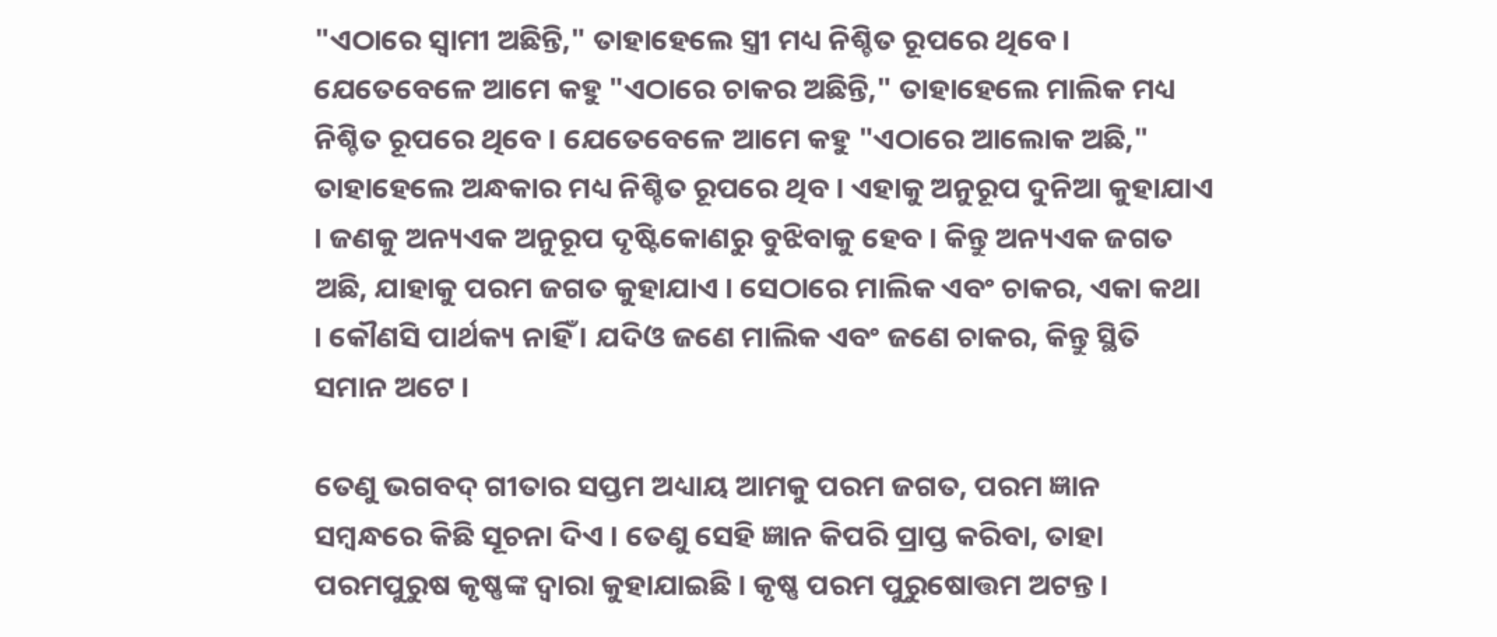"ଏଠାରେ ସ୍ଵାମୀ ଅଛିନ୍ତି," ତାହାହେଲେ ସ୍ତ୍ରୀ ମଧ୍ୟ ନିଶ୍ଚିତ ରୂପରେ ଥିବେ । ଯେତେବେଳେ ଆମେ କହୁ "ଏଠାରେ ଚାକର ଅଛିନ୍ତି," ତାହାହେଲେ ମାଲିକ ମଧ୍ୟ ନିଶ୍ଚିତ ରୂପରେ ଥିବେ । ଯେତେବେଳେ ଆମେ କହୁ "ଏଠାରେ ଆଲୋକ ଅଛି," ତାହାହେଲେ ଅନ୍ଧକାର ମଧ୍ୟ ନିଶ୍ଚିତ ରୂପରେ ଥିବ । ଏହାକୁ ଅନୁରୂପ ଦୁନିଆ କୁହାଯାଏ । ଜଣକୁ ଅନ୍ୟଏକ ଅନୁରୂପ ଦୃଷ୍ଟିକୋଣରୁ ବୁଝିବାକୁ ହେବ । କିନ୍ତୁ ଅନ୍ୟଏକ ଜଗତ ଅଛି, ଯାହାକୁ ପରମ ଜଗତ କୁହାଯାଏ । ସେଠାରେ ମାଲିକ ଏବଂ ଚାକର, ଏକା କଥା । କୌଣସି ପାର୍ଥକ୍ୟ ନାହିଁ । ଯଦିଓ ଜଣେ ମାଲିକ ଏବଂ ଜଣେ ଚାକର, କିନ୍ତୁ ସ୍ଥିତି ସମାନ ଅଟେ ।

ତେଣୁ ଭଗବଦ୍ ଗୀତାର ସପ୍ତମ ଅଧ୍ୟାୟ ଆମକୁ ପରମ ଜଗତ, ପରମ ଜ୍ଞାନ ସମ୍ଵନ୍ଧରେ କିଛି ସୂଚନା ଦିଏ । ତେଣୁ ସେହି ଜ୍ଞାନ କିପରି ପ୍ରାପ୍ତ କରିବା, ତାହା ପରମପୁରୁଷ କୃଷ୍ଣଙ୍କ ଦ୍ଵାରା କୁହାଯାଇଛି । କୃଷ୍ଣ ପରମ ପୁରୁଷୋତ୍ତମ ଅଟନ୍ତ ।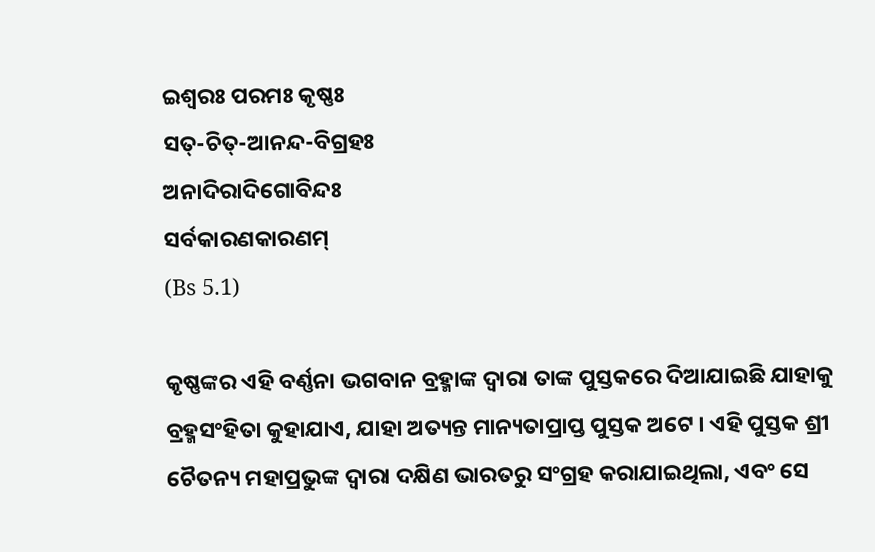ଇଶ୍ଵରଃ ପରମଃ କୃଷ୍ଣଃ
ସତ୍-ଚିତ୍-ଆନନ୍ଦ-ବିଗ୍ରହଃ
ଅନାଦିରାଦିଗୋବିନ୍ଦଃ
ସର୍ବକାରଣକାରଣମ୍
(Bs 5.1)

କୃଷ୍ଣଙ୍କର ଏହି ବର୍ଣ୍ଣନା ଭଗବାନ ବ୍ରହ୍ମାଙ୍କ ଦ୍ଵାରା ତାଙ୍କ ପୁସ୍ତକରେ ଦିଆଯାଇଛି ଯାହାକୁ ବ୍ରହ୍ମସଂହିତା କୁହାଯାଏ, ଯାହା ଅତ୍ୟନ୍ତ ମାନ୍ୟତାପ୍ରାପ୍ତ ପୁସ୍ତକ ଅଟେ । ଏହି ପୁସ୍ତକ ଶ୍ରୀ ଚୈତନ୍ୟ ମହାପ୍ରଭୁଙ୍କ ଦ୍ଵାରା ଦକ୍ଷିଣ ଭାରତରୁ ସଂଗ୍ରହ କରାଯାଇଥିଲା, ଏବଂ ସେ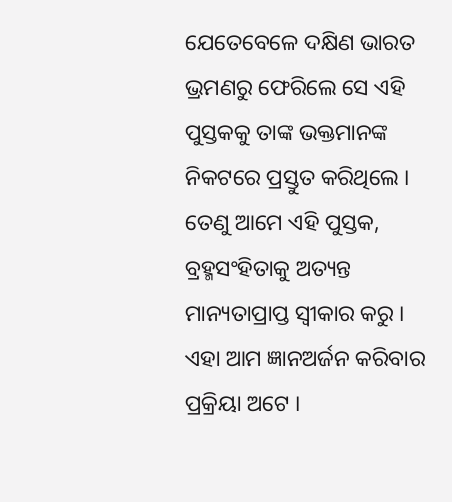ଯେତେବେଳେ ଦକ୍ଷିଣ ଭାରତ ଭ୍ରମଣରୁ ଫେରିଲେ ସେ ଏହି ପୁସ୍ତକକୁ ତାଙ୍କ ଭକ୍ତମାନଙ୍କ ନିକଟରେ ପ୍ରସ୍ତୁତ କରିଥିଲେ । ତେଣୁ ଆମେ ଏହି ପୁସ୍ତକ, ବ୍ରହ୍ମସଂହିତାକୁ ଅତ୍ୟନ୍ତ ମାନ୍ୟତାପ୍ରାପ୍ତ ସ୍ଵୀକାର କରୁ । ଏହା ଆମ ଜ୍ଞାନଅର୍ଜନ କରିବାର ପ୍ରକ୍ରିୟା ଅଟେ ।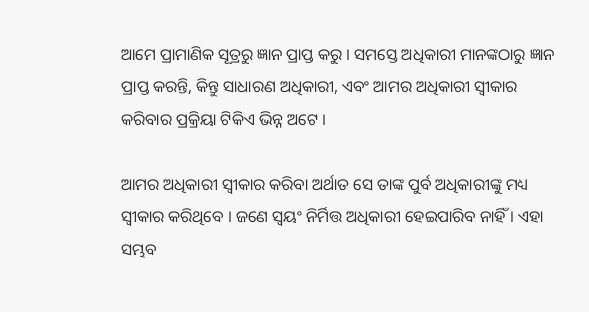ଆମେ ପ୍ରାମାଣିକ ସୂତ୍ରରୁ ଜ୍ଞାନ ପ୍ରାପ୍ତ କରୁ । ସମସ୍ତେ ଅଧିକାରୀ ମାନଙ୍କଠାରୁ ଜ୍ଞାନ ପ୍ରାପ୍ତ କରନ୍ତି, କିନ୍ତୁ ସାଧାରଣ ଅଧିକାରୀ, ଏବଂ ଆମର ଅଧିକାରୀ ସ୍ଵୀକାର କରିବାର ପ୍ରକ୍ରିୟା ଟିକିଏ ଭିନ୍ନ ଅଟେ ।

ଆମର ଅଧିକାରୀ ସ୍ଵୀକାର କରିବା ଅର୍ଥାତ ସେ ତାଙ୍କ ପୁର୍ବ ଅଧିକାରୀଙ୍କୁ ମଧ୍ୟ ସ୍ଵୀକାର କରିଥିବେ । ଜଣେ ସ୍ଵୟଂ ନିର୍ମିତ୍ତ ଅଧିକାରୀ ହେଇପାରିବ ନାହିଁ । ଏହା ସମ୍ଭବ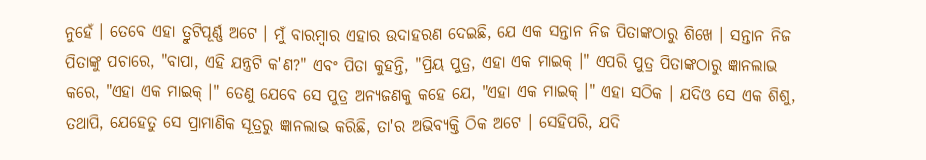ନୁହେଁ । ତେବେ ଏହା ତ୍ରୁଟିପୂର୍ଣ୍ଣ ଅଟେ । ମୁଁ ବାରମ୍ଵାର ଏହାର ଉଦାହରଣ ଦେଇଛି, ଯେ ଏକ ସନ୍ତାନ ନିଜ ପିତାଙ୍କଠାରୁ ଶିଖେ । ସନ୍ତାନ ନିଜ ପିତାଙ୍କୁ ପଚାରେ, "ବାପା, ଏହି ଯନ୍ତ୍ରଟି କ'ଣ?" ଏବଂ ପିତା କୁହନ୍ତି, "ପ୍ରିୟ ପୁତ୍ର, ଏହା ଏକ ମାଇକ୍ ।" ଏପରି ପୁତ୍ର ପିତାଙ୍କଠାରୁ ଜ୍ଞାନଲାଭ କରେ, "ଏହା ଏକ ମାଇକ୍ ।" ତେଣୁ ଯେବେ ସେ ପୁତ୍ର ଅନ୍ୟଜଣକୁ କହେ ଯେ, "ଏହା ଏକ ମାଇକ୍ ।" ଏହା ସଠିକ । ଯଦିଓ ସେ ଏକ ଶିଶୁ, ତଥାପି, ଯେହେତୁ ସେ ପ୍ରାମାଣିକ ସୂତ୍ରରୁ ଜ୍ଞାନଲାଭ କରିଛି, ତା'ର ଅଭିବ୍ୟକ୍ତି ଠିକ ଅଟେ । ସେହିପରି, ଯଦି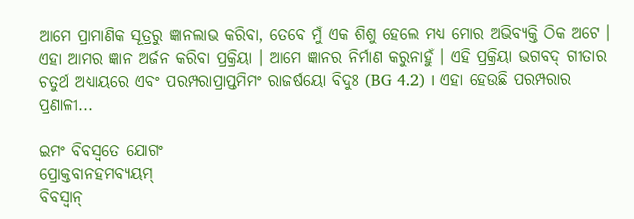ଆମେ ପ୍ରାମାଣିକ ସୂତ୍ରରୁ ଜ୍ଞାନଲାଭ କରିବା, ତେବେ ମୁଁ ଏକ ଶିଶୁ ହେଲେ ମଧ୍ୟ ମୋର ଅଭିବ୍ୟକ୍ତି ଠିକ ଅଟେ । ଏହା ଆମର ଜ୍ଞାନ ଅର୍ଜନ କରିବା ପ୍ରକ୍ରିୟା । ଆମେ ଜ୍ଞାନର ନିର୍ମାଣ କରୁନାହୁଁ । ଏହି ପ୍ରକ୍ରିୟା ଭଗବଦ୍ ଗୀତାର ଚତୁର୍ଥ ଅଧ୍ୟାୟରେ ଏବଂ ପରମ୍ପରାପ୍ରାପ୍ତମିମଂ ରାଜର୍ଷୟୋ ବିଦୁଃ (BG 4.2) । ଏହା ହେଉଛି ପରମ୍ପରାର ପ୍ରଣାଳୀ...

ଇମଂ ବିବସ୍ଵତେ ଯୋଗଂ
ପ୍ରୋକ୍ତବାନହମବ୍ୟୟମ୍
ବିବସ୍ଵାନ୍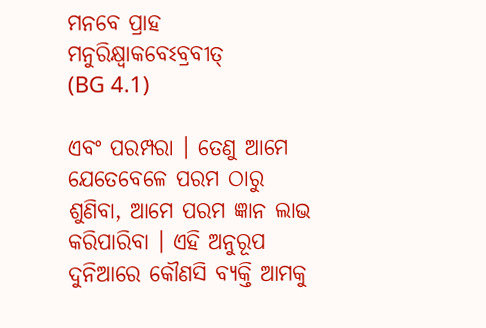ମନବେ ପ୍ରାହ
ମନୁରିକ୍ଷ୍ଵାକବେଽବ୍ରବୀତ୍
(BG 4.1)

ଏବଂ ପରମ୍ପରା । ତେଣୁ ଆମେ ଯେତେବେଳେ ପରମ ଠାରୁ ଶୁଣିବା, ଆମେ ପରମ ଜ୍ଞାନ ଲାଭ କରିପାରିବା । ଏହି ଅନୁରୂପ ଦୁନିଆରେ କୌଣସି ବ୍ୟକ୍ତି ଆମକୁ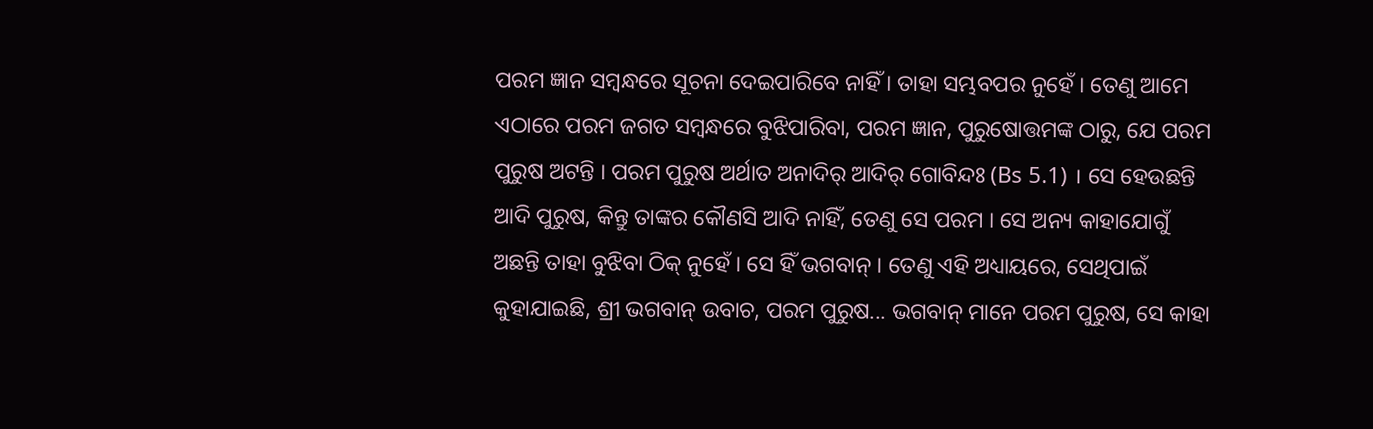ପରମ ଜ୍ଞାନ ସମ୍ଵନ୍ଧରେ ସୂଚନା ଦେଇପାରିବେ ନାହିଁ । ତାହା ସମ୍ଭବପର ନୁହେଁ । ତେଣୁ ଆମେ ଏଠାରେ ପରମ ଜଗତ ସମ୍ବନ୍ଧରେ ବୁଝିପାରିବା, ପରମ ଜ୍ଞାନ, ପୁରୁଷୋତ୍ତମଙ୍କ ଠାରୁ, ଯେ ପରମ ପୁରୁଷ ଅଟନ୍ତି । ପରମ ପୁରୁଷ ଅର୍ଥାତ ଅନାଦିର୍ ଆଦିର୍ ଗୋବିନ୍ଦଃ (Bs 5.1) । ସେ ହେଉଛନ୍ତି ଆଦି ପୁରୁଷ, କିନ୍ତୁ ତାଙ୍କର କୌଣସି ଆଦି ନାହିଁ, ତେଣୁ ସେ ପରମ । ସେ ଅନ୍ୟ କାହାଯୋଗୁଁ ଅଛନ୍ତି ତାହା ବୁଝିବା ଠିକ୍ ନୁହେଁ । ସେ ହିଁ ଭଗବାନ୍ । ତେଣୁ ଏହି ଅଧ୍ୟାୟରେ, ସେଥିପାଇଁ କୁହାଯାଇଛି, ଶ୍ରୀ ଭଗବାନ୍ ଉବାଚ, ପରମ ପୁରୁଷ... ଭଗବାନ୍ ମାନେ ପରମ ପୁରୁଷ, ସେ କାହା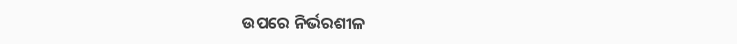ଉପରେ ନିର୍ଭରଶୀଳ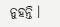ନୁହନ୍ତି ।